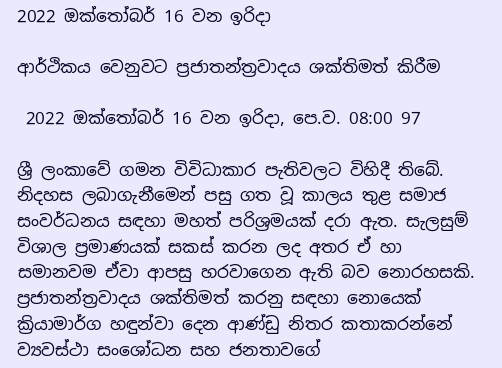2022 ඔක්තෝබර් 16 වන ඉරිදා

ආර්ථිකය වෙනුවට ප්‍රජාතන්ත්‍රවාදය ශක්තිමත් කිරීම

 2022 ඔක්තෝබර් 16 වන ඉරිදා, පෙ.ව. 08:00 97

ශ්‍රී ලංකාවේ ගමන විවිධාකාර පැතිවලට විහිදී තිබේ. නිදහස ලබාගැනීමෙන් පසු ගත වූ කාලය තුළ සමාජ සංවර්ධනය සඳහා මහත් පරිශ්‍රමයක් දරා ඇත. සැලසුම් විශාල ප්‍රමාණයක් සකස් කරන ලද අතර ඒ හා සමානවම ඒවා ආපසු හරවාගෙන ඇති බව නොරහසකි. ප්‍රජාතන්ත්‍රවාදය ශක්තිමත් කරනු සඳහා නොයෙක් ක්‍රියාමාර්ග හඳුන්වා දෙන ආණ්ඩු නිතර කතාකරන්නේ ව්‍යවස්ථා සංශෝධන සහ ජනතාවගේ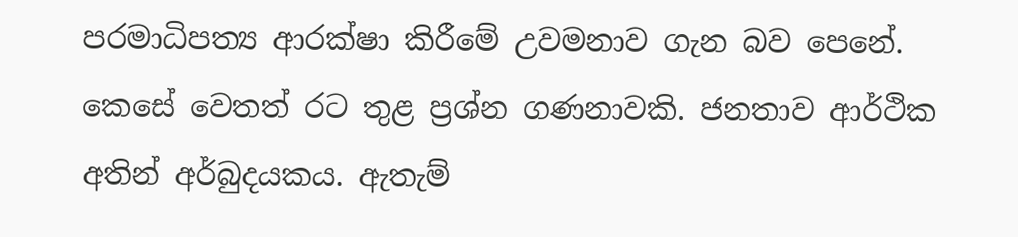පරමාධිපත්‍ය ආරක්ෂා කිරීමේ උවමනාව ගැන බව පෙනේ. කෙසේ වෙතත් රට තුළ ප්‍රශ්න ගණනාවකි. ජනතාව ආර්ථික අතින් අර්බුදයකය. ඇතැම්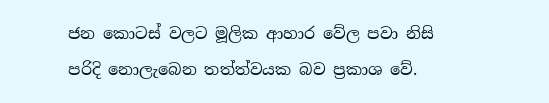ජන කොටස් වලට මූලික ආහාර වේල පවා නිසි පරිදි නොලැබෙන තත්ත්වයක බව ප්‍රකාශ වේ.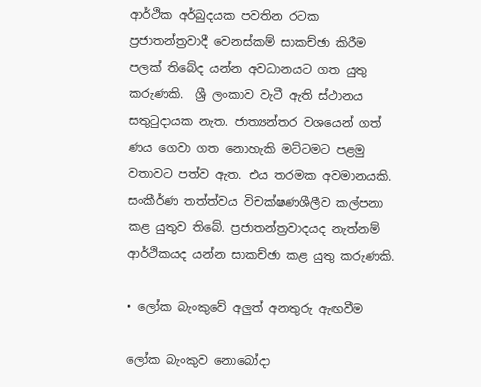ආර්ථික අර්බුදයක පවතින රටක ප්‍රජාතන්ත්‍රවාදී වෙනස්කම් සාකච්ඡා කිරීම පලක් තිබේද යන්න අවධානයට ගත යුතු කරුණකි.  ශ්‍රී ලංකාව වැටී ඇති ස්ථානය සතුටුදායක නැත. ජාත්‍යන්තර වශයෙන් ගත් ණය ගෙවා ගත නොහැකි මට්ටමට පළමු වතාවට පත්ව ඇත. එය තරමක අවමානයකි. සංකීර්ණ තත්ත්වය විචක්ෂණශීලීව කල්පනා කළ යුතුව තිබේ. ප්‍රජාතන්ත්‍රවාදයද නැත්නම් ආර්ථිකයද යන්න සාකච්ඡා කළ යුතු කරුණකි.

• ලෝක බැංකුවේ අලුත් අනතුරු ඇඟවීම

ලෝක බැංකුව නොබෝදා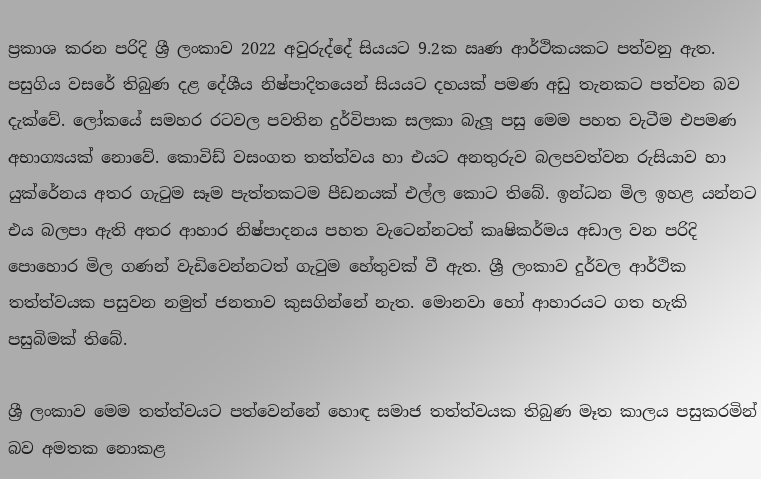ප්‍රකාශ කරන පරිදි ශ්‍රී ලංකාව 2022 අවුරුද්දේ සියයට 9.2ක ඍණ ආර්ථිකයකට පත්වනු ඇත. පසුගිය වසරේ තිබුණ දළ දේශීය නිෂ්පාදිතයෙන් සියයට දහයක් පමණ අඩු තැනකට පත්වන බව දැක්වේ. ලෝකයේ සමහර රටවල පවතින දුර්විපාක සලකා බැලූ පසු මෙම පහත වැටීම එපමණ අභාග්‍යයක් නොවේ. කොවිඩ් වසංගත තත්ත්වය හා එයට අනතුරුව බලපවත්වන රුසියාව හා යුක්රේනය අතර ගැටුම සෑම පැත්තකටම පීඩනයක් එල්ල කොට තිබේ. ඉන්ධන මිල ඉහළ යන්නට එය බලපා ඇති අතර ආහාර නිෂ්පාදනය පහත වැටෙන්නටත් කෘෂිකර්මය අඩාල වන පරිදි පොහොර මිල ගණන් වැඩිවෙන්නටත් ගැටුම හේතුවක් වී ඇත. ශ්‍රී ලංකාව දුර්වල ආර්ථික තත්ත්වයක පසුවන නමුත් ජනතාව කුසගින්නේ නැත. මොනවා හෝ ආහාරයට ගත හැකි පසුබිමක් තිබේ.

ශ්‍රී ලංකාව මෙම තත්ත්වයට පත්වෙන්නේ හොඳ සමාජ තත්ත්වයක තිබුණ මෑත කාලය පසුකරමින් බව අමතක නොකළ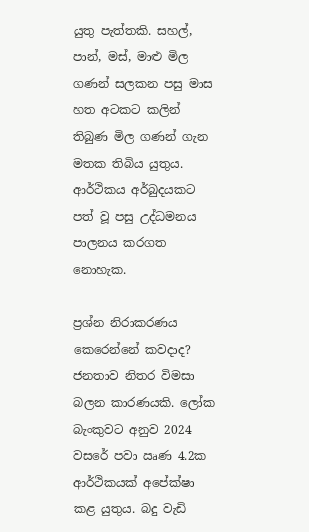යුතු පැත්තකි. සහල්, පාන්, මස්, මාළු මිල ගණන් සලකන පසු මාස හත අටකට කලින් තිබුණ මිල ගණන් ගැන මතක තිබිය යුතුය. ආර්ථිකය අර්බුදයකට පත් වූ පසු උද්ධමනය පාලනය කරගත නොහැක.

ප්‍රශ්න නිරාකරණය කෙරෙන්නේ කවදාද? ජනතාව නිතර විමසා බලන කාරණයකි. ලෝක බැංකුවට අනුව 2024 වසරේ පවා ඍණ 4.2ක ආර්ථිකයක් අපේක්ෂා කළ යුතුය. බදු වැඩි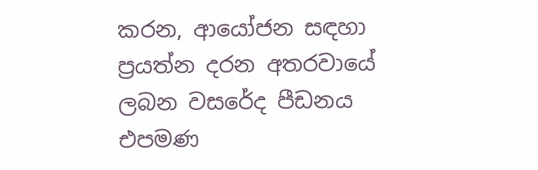කරන, ආයෝජන සඳහා ප්‍රයත්න දරන අතරවායේ ලබන වසරේද පීඩනය එපමණ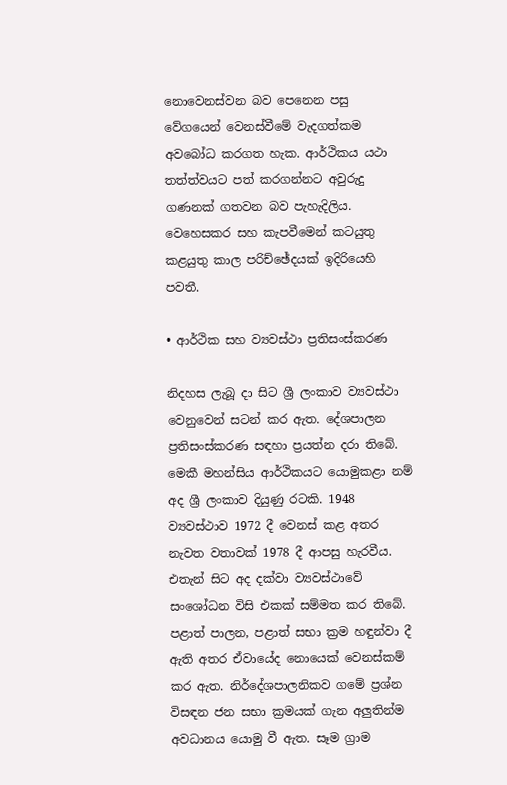නොවෙනස්වන බව පෙනෙන පසු වේගයෙන් වෙනස්වීමේ වැදගත්කම අවබෝධ කරගත හැක. ආර්ථිකය යථා තත්ත්වයට පත් කරගන්නට අවුරුදු ගණනක් ගතවන බව පැහැදිලිය. වෙහෙසකර සහ කැපවීමෙන් කටයුතු කළයුතු කාල පරිච්ඡේදයක් ඉදිරියෙහි පවතී.

• ආර්ථික සහ ව්‍යවස්ථා ප්‍රතිසංස්කරණ

නිදහස ලැබූ දා සිට ශ්‍රී ලංකාව ව්‍යවස්ථා වෙනුවෙන් සටන් කර ඇත. දේශපාලන ප්‍රතිසංස්කරණ සඳහා ප්‍රයත්න දරා තිබේ. මෙකී මහන්සිය ආර්ථිකයට යොමුකළා නම් අද ශ්‍රී ලංකාව දියුණු රටකි. 1948 ව්‍යවස්ථාව 1972 දී වෙනස් කළ අතර නැවත වතාවක් 1978 දී ආපසු හැරවීය. එතැන් සිට අද දක්වා ව්‍යවස්ථාවේ සංශෝධන විසි එකක් සම්මත කර තිබේ. පළාත් පාලන, පළාත් සභා ක්‍රම හඳුන්වා දී ඇති අතර ඒවායේද නොයෙක් වෙනස්කම් කර ඇත. නිර්දේශපාලනිකව ගමේ ප්‍රශ්න විසඳන ජන සභා ක්‍රමයක් ගැන අලුතින්ම අවධානය යොමු වී ඇත. සෑම ග්‍රාම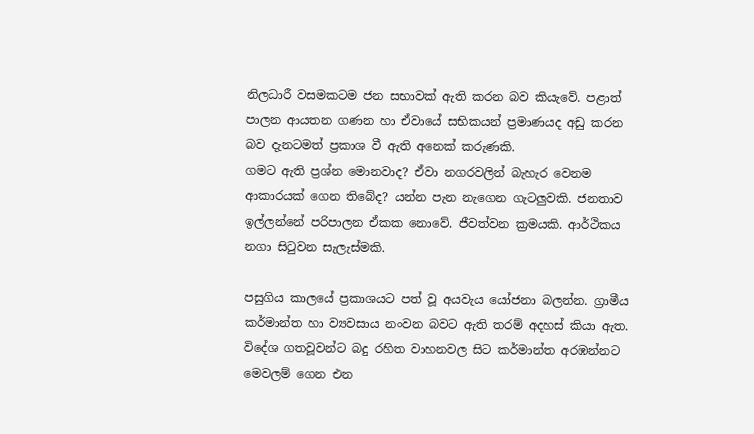නිලධාරී වසමකටම ජන සභාවක් ඇති කරන බව කියැවේ. පළාත් පාලන ආයතන ගණන හා ඒවායේ සභිකයන් ප්‍රමාණයද අඩු කරන බව දැනටමත් ප්‍රකාශ වී ඇති අනෙක් කරුණකි.
ගමට ඇති ප්‍රශ්න මොනවාද? ඒවා නගරවලින් බැහැර වෙනම ආකාරයක් ගෙන තිබේද? යන්න පැන නැගෙන ගැටලුවකි. ජනතාව ඉල්ලන්නේ පරිපාලන ඒකක නොවේ. ජීවත්වන ක්‍රමයකි. ආර්ථිකය නගා සිටුවන සැලැස්මකි.

පසුගිය කාලයේ ප්‍රකාශයට පත් වූ අයවැය යෝජනා බලන්න. ග්‍රාමීය කර්මාන්ත හා ව්‍යවසාය නංවන බවට ඇති තරම් අදහස් කියා ඇත. විදේශ ගතවූවන්ට බදු රහිත වාහනවල සිට කර්මාන්ත අරඹන්නට මෙවලම් ගෙන එන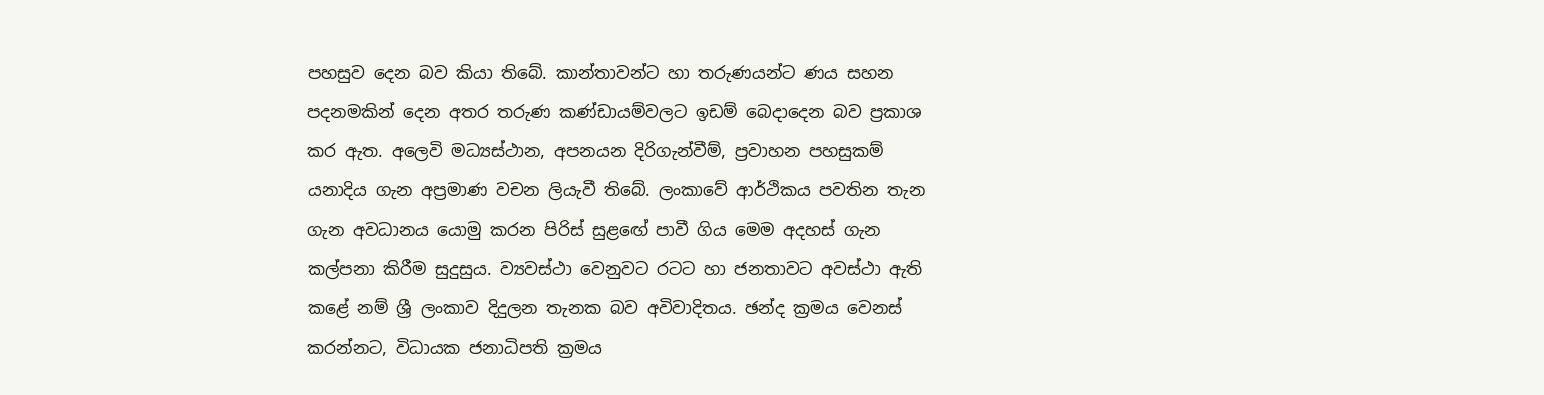පහසුව දෙන බව කියා තිබේ. කාන්තාවන්ට හා තරුණයන්ට ණය සහන පදනමකින් දෙන අතර තරුණ කණ්ඩායම්වලට ඉඩම් බෙදාදෙන බව ප්‍රකාශ කර ඇත. අලෙවි මධ්‍යස්ථාන, අපනයන දිරිගැන්වීම්, ප්‍රවාහන පහසුකම් යනාදිය ගැන අප්‍රමාණ වචන ලියැවී තිබේ. ලංකාවේ ආර්ථිකය පවතින තැන ගැන අවධානය යොමු කරන පිරිස් සුළඟේ පාවී ගිය මෙම අදහස් ගැන කල්පනා කිරීම සුදුසුය. ව්‍යවස්ථා වෙනුවට රටට හා ජනතාවට අවස්ථා ඇති කළේ නම් ශ්‍රී ලංකාව දිදුලන තැනක බව අවිවාදිතය. ඡන්ද ක්‍රමය වෙනස් කරන්නට, විධායක ජනාධිපති ක්‍රමය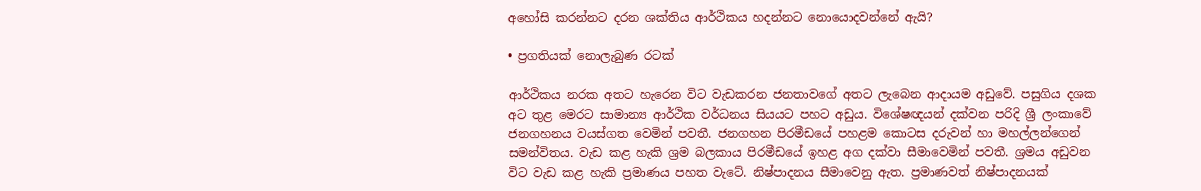අහෝසි කරන්නට දරන ශක්තිය ආර්ථිකය හදන්නට නොයොදවන්නේ ඇයි?

• ප්‍රගතියක් නොලැබුණ රටක්

ආර්ථිකය නරක අතට හැරෙන විට වැඩකරන ජනතාවගේ අතට ලැබෙන ආදායම අඩුවේ. පසුගිය දශක අට තුළ මෙරට සාමාන්‍ය ආර්ථික වර්ධනය සියයට පහට අඩුය. විශේෂඥයන් දක්වන පරිදි ශ්‍රී ලංකාවේ ජනගහනය වයස්ගත වෙමින් පවතී. ජනගහන පිරමීඩයේ පහළම කොටස දරුවන් හා මහල්ලන්ගෙන් සමන්විතය. වැඩ කළ හැකි ශ්‍රම බලකාය පිරමීඩයේ ඉහළ අග දක්වා සීමාවෙමින් පවතී. ශ්‍රමය අඩුවන විට වැඩ කළ හැකි ප්‍රමාණය පහත වැටේ. නිෂ්පාදනය සීමාවෙනු ඇත. ප්‍රමාණවත් නිෂ්පාදනයක්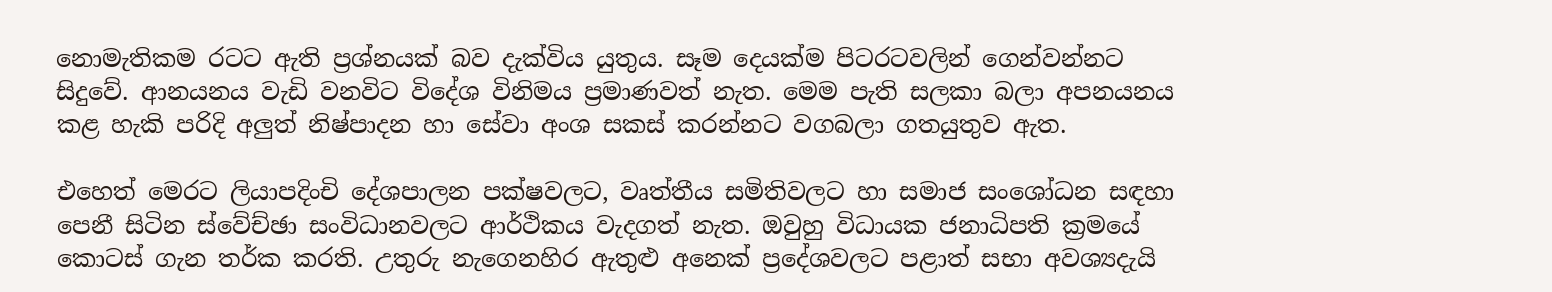නොමැතිකම රටට ඇති ප්‍රශ්නයක් බව දැක්විය යුතුය. සෑම දෙයක්ම පිටරටවලින් ගෙන්වන්නට සිදුවේ. ආනයනය වැඩි වනවිට විදේශ විනිමය ප්‍රමාණවත් නැත. මෙම පැති සලකා බලා අපනයනය කළ හැකි පරිදි අලුත් නිෂ්පාදන හා සේවා අංශ සකස් කරන්නට වගබලා ගතයුතුව ඇත.

එහෙත් මෙරට ලියාපදිංචි දේශපාලන පක්ෂවලට, වෘත්තීය සමිතිවලට හා සමාජ සංශෝධන සඳහා පෙනී සිටින ස්වේච්ඡා සංවිධානවලට ආර්ථිකය වැදගත් නැත. ඔවුහු විධායක ජනාධිපති ක්‍රමයේ කොටස් ගැන තර්ක කරති. උතුරු නැගෙනහිර ඇතුළු අනෙක් ප්‍රදේශවලට පළාත් සභා අවශ්‍යදැයි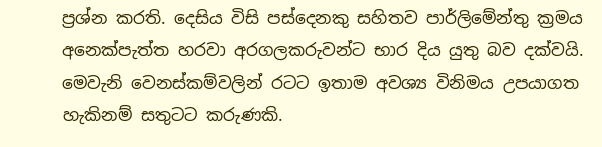ප්‍රශ්න කරති. දෙසිය විසි පස්දෙනකු සහිතව පාර්ලිමේන්තු ක්‍රමය අනෙක්පැත්ත හරවා අරගලකරුවන්ට භාර දිය යුතු බව දක්වයි. මෙවැනි වෙනස්කම්වලින් රටට ඉතාම අවශ්‍ය විනිමය උපයාගත හැකිනම් සතුටට කරුණකි.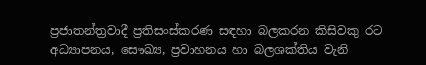ප්‍රජාතන්ත්‍රවාදී ප්‍රතිසංස්කරණ සඳහා බලකරන කිසිවකු රට අධ්‍යාපනය, සෞඛ්‍ය, ප්‍රවාහනය හා බලශක්තිය වැනි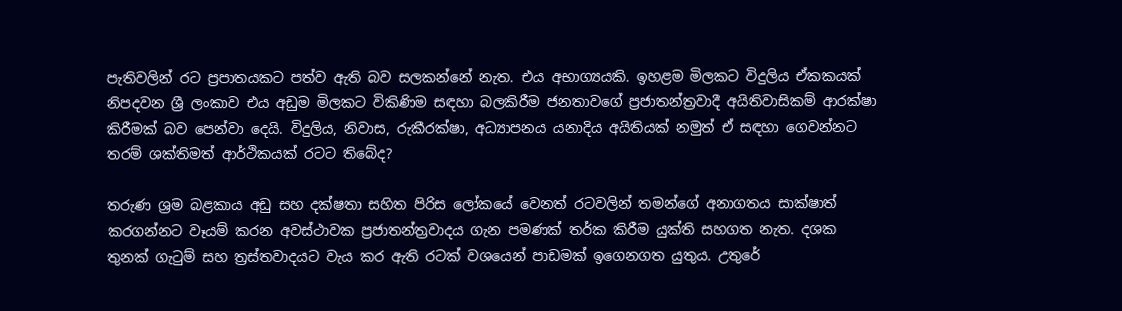පැතිවලින් රට ප්‍රපාතයකට පත්ව ඇති බව සලකන්නේ නැත. එය අභාග්‍යයකි. ඉහළම මිලකට විදුලිය ඒකකයක් නිපදවන ශ්‍රී ලංකාව එය අඩුම මිලකට විකිණිම සඳහා බලකිරීම ජනතාවගේ ප්‍රජාතන්ත්‍රවාදී අයිතිවාසිකම් ආරක්ෂා කිරීමක් බව පෙන්වා දෙයි. විදුලිය, නිවාස, රුකීරක්ෂා, අධ්‍යාපනය යනාදිය අයිතියක් නමුත් ඒ සඳහා ගෙවන්නට තරම් ශක්තිමත් ආර්ථිකයක් රටට තිබේද?

තරුණ ශ්‍රම බළකාය අඩු සහ දක්ෂතා සහිත පිරිස ලෝකයේ වෙනත් රටවලින් තමන්ගේ අනාගතය සාක්ෂාත් කරගන්නට වෑයම් කරන අවස්ථාවක ප්‍රජාතන්ත්‍රවාදය ගැන පමණක් තර්ක කිරීම යුක්ති සහගත නැත. දශක තුනක් ගැටුම් සහ ත්‍රස්තවාදයට වැය කර ඇති රටක් වශයෙන් පාඩමක් ඉගෙනගත යුතුය. උතුරේ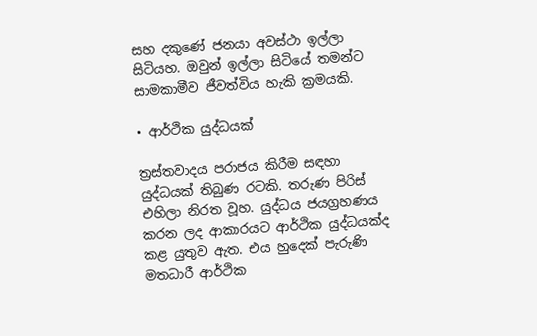සහ දකුණේ ජනයා අවස්ථා ඉල්ලා සිටියහ. ඔවුන් ඉල්ලා සිටියේ තමන්ට සාමකාමීව ජීවත්විය හැකි ක්‍රමයකි.

• ආර්ථික යුද්ධයක්

ත්‍රස්තවාදය පරාජය කිරීම සඳහා යුද්ධයක් තිබුණ රටකි. තරුණ පිරිස් එහිලා නිරත වූහ. යුද්ධය ජයග්‍රහණය කරන ලද ආකාරයට ආර්ථික යුද්ධයක්ද කළ යුතුව ඇත. එය හුදෙක් පැරුණි මතධාරී ආර්ථික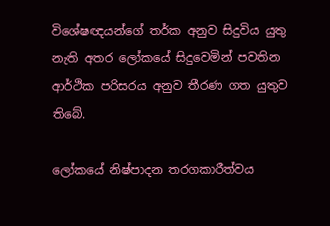විශේෂඥයන්ගේ තර්ක අනුව සිදුවිය යුතු නැති අතර ලෝකයේ සිදුවෙමින් පවතින ආර්ථික පරිසරය අනුව තීරණ ගත යුතුව තිබේ.

ලෝකයේ නිෂ්පාදන තරගකාරීත්වය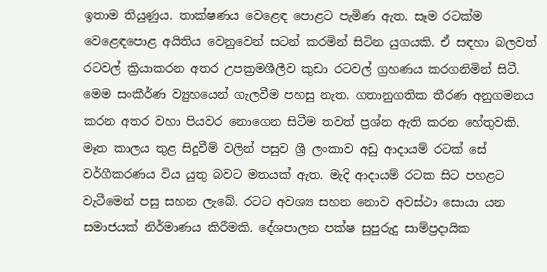ඉතාම තියුණුය. තාක්ෂණය වෙළෙඳ පොළට පැමිණ ඇත. සෑම රටක්ම වෙළෙඳපොළ අයිතිය වෙනුවෙන් සටන් කරමින් සිටින යුගයකි. ඒ සඳහා බලවත් රටවල් ක්‍රියාකරන අතර උපක්‍රමශීලීව කුඩා රටවල් ග්‍රහණය කරගනිමින් සිටී. මෙම සංකීර්ණ ව්‍යුහයෙන් ගැලවීම පහසු නැත. ගතානුගතික තීරණ අනුගමනය කරන අතර වහා පියවර නොගෙන සිටීම තවත් ප්‍රශ්න ඇති කරන හේතුවකි. මෑත කාලය තුළ සිදුවීම් වලින් පසුව ශ්‍රී ලංකාව අඩු ආදායම් රටක් සේ වර්ගීකරණය විය යුතු බවට මතයක් ඇත. මැදි ආදායම් රටක සිට පහළට වැටීමෙන් පසු සහන ලැබේ. රටට අවශ්‍ය සහන නොව අවස්ථා සොයා යන සමාජයක් නිර්මාණය කිරීමකි. දේශපාලන පක්ෂ සුපුරුදු සාම්ප්‍රදායික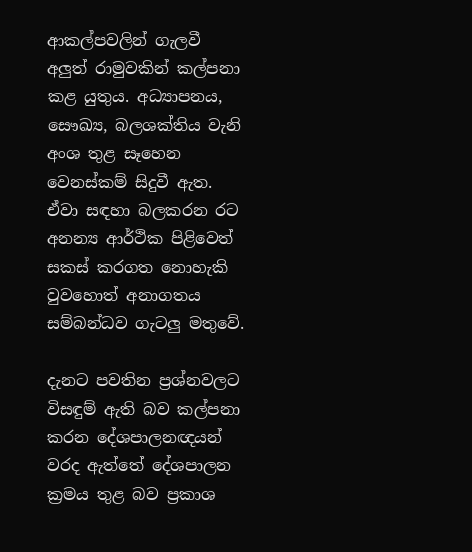ආකල්පවලින් ගැලවී අලුත් රාමුවකින් කල්පනා කළ යුතුය. අධ්‍යාපනය, සෞඛ්‍ය, බලශක්තිය වැනි අංශ තුළ සෑහෙන වෙනස්කම් සිදුවී ඇත. ඒවා සඳහා බලකරන රට අනන්‍ය ආර්ථික පිළිවෙත් සකස් කරගත නොහැකි වුවහොත් අනාගතය සම්බන්ධව ගැටලු මතුවේ.

දැනට පවතින ප්‍රශ්නවලට විසඳුම් ඇති බව කල්පනා කරන දේශපාලනඥයන් වරද ඇත්තේ දේශපාලන ක්‍රමය තුළ බව ප්‍රකාශ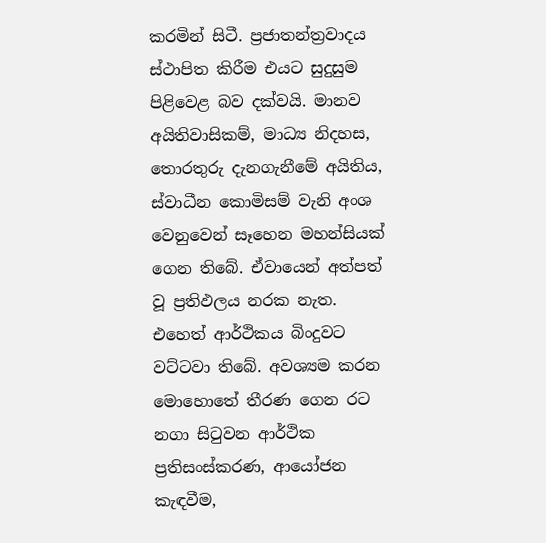කරමින් සිටී. ප්‍රජාතන්ත්‍රවාදය ස්ථාපිත කිරීම එයට සුදුසුම පිළිවෙළ බව දක්වයි. මානව අයිතිවාසිකම්, මාධ්‍ය නිදහස, තොරතුරු දැනගැනීමේ අයිතිය, ස්වාධීන කොමිසම් වැනි අංශ වෙනුවෙන් සෑහෙන මහන්සියක් ගෙන තිබේ. ඒවායෙන් අත්පත් වූ ප්‍රතිඵලය නරක නැත. එහෙත් ආර්ථිකය බිංදුවට වට්ටවා තිබේ. අවශ්‍යම කරන මොහොතේ තීරණ ගෙන රට නගා සිටුවන ආර්ථික ප්‍රතිසංස්කරණ, ආයෝජන කැඳවීම,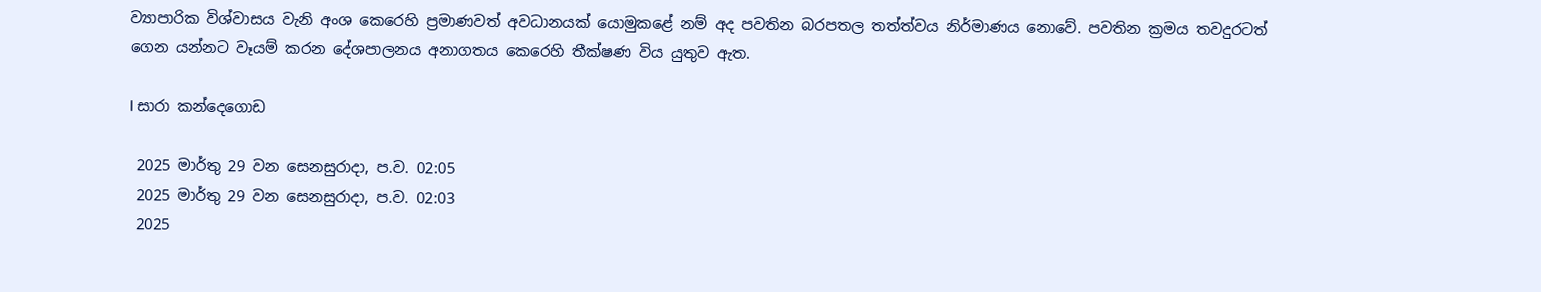ව්‍යාපාරික විශ්වාසය වැනි අංශ කෙරෙහි ප්‍රමාණවත් අවධානයක් යොමුකළේ නම් අද පවතින බරපතල තත්ත්වය නිර්මාණය නොවේ. පවතින ක්‍රමය තවදුරටත් ගෙන යන්නට වෑයම් කරන දේශපාලනය අනාගතය කෙරෙහි තීක්ෂණ විය යුතුව ඇත.

I සාරා කන්දෙගොඩ

 2025 මාර්තු 29 වන සෙනසුරාදා, ප.ව. 02:05
 2025 මාර්තු 29 වන සෙනසුරාදා, ප.ව. 02:03
 2025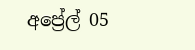අප්‍රේල් 05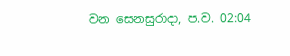වන සෙනසුරාදා, ප.ව. 02:04